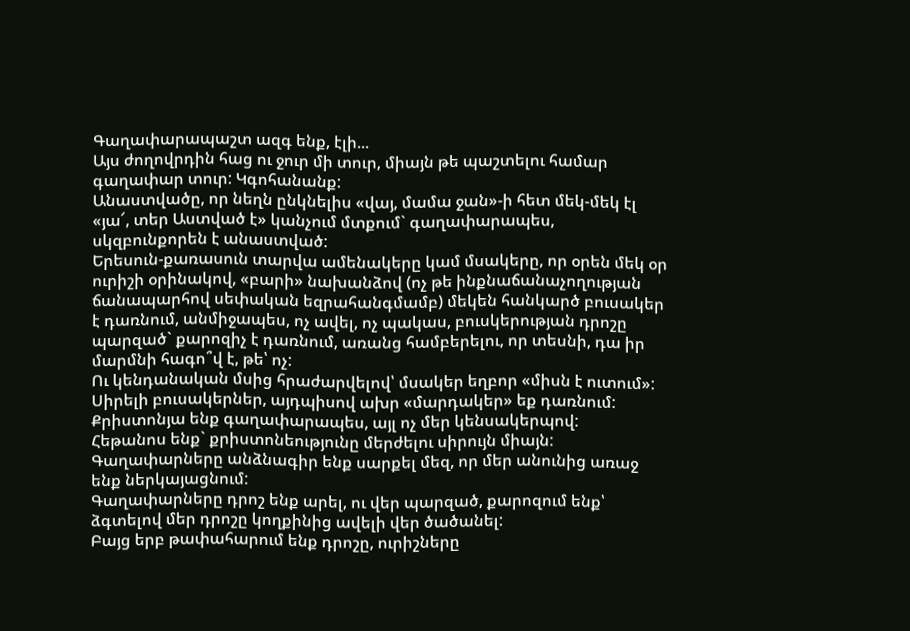Գաղափարապաշտ ազգ ենք, էլի...
Այս ժողովրդին հաց ու ջուր մի տուր, միայն թե պաշտելու համար գաղափար տուր: Կգոհանանք:
Անաստվածը, որ նեղն ընկնելիս «վայ, մամա ջան»-ի հետ մեկ-մեկ էլ «յա՜, տեր Աստված է» կանչում մտքում` գաղափարապես, սկզբունքորեն է անաստված:
Երեսուն-քառասուն տարվա ամենակերը կամ մսակերը, որ օրեն մեկ օր ուրիշի օրինակով, «բարի» նախանձով (ոչ թե ինքնաճանաչողության ճանապարհով սեփական եզրահանգմամբ) մեկեն հանկարծ բուսակեր է դառնում, անմիջապես, ոչ ավել, ոչ պակաս, բուսկերության դրոշը պարզած` քարոզիչ է դառնում, առանց համբերելու, որ տեսնի, դա իր մարմնի հագո՞վ է, թե՝ ոչ:
Ու կենդանական մսից հրաժարվելով՝ մսակեր եղբոր «միսն է ուտում»:
Սիրելի բուսակերներ, այդպիսով ախր «մարդակեր» եք դառնում:
Քրիստոնյա ենք գաղափարապես, այլ ոչ մեր կենսակերպով:
Հեթանոս ենք` քրիստոնեությունը մերժելու սիրույն միայն:
Գաղափարները անձնագիր ենք սարքել մեզ, որ մեր անունից առաջ ենք ներկայացնում:
Գաղափարները դրոշ ենք արել, ու վեր պարզած, քարոզում ենք՝ ձգտելով մեր դրոշը կողքինից ավելի վեր ծածանել:
Բայց երբ թափահարում ենք դրոշը, ուրիշները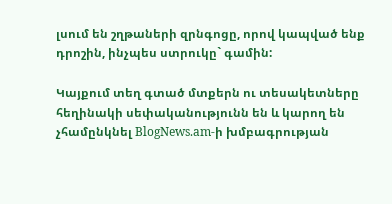լսում են շղթաների զրնգոցը, որով կապված ենք դրոշին, ինչպես ստրուկը` գամին:

Կայքում տեղ գտած մտքերն ու տեսակետները հեղինակի սեփականությունն են և կարող են չհամընկնել BlogNews.am-ի խմբագրության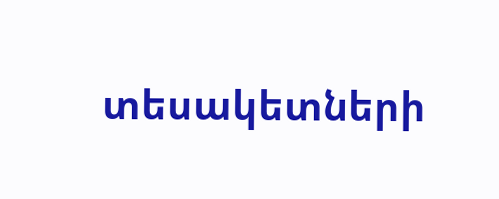տեսակետների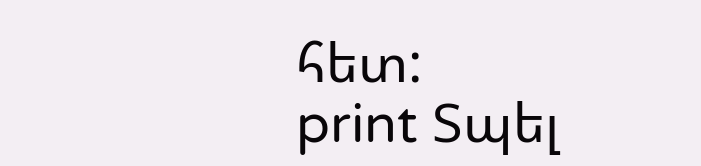հետ:
print Տպել